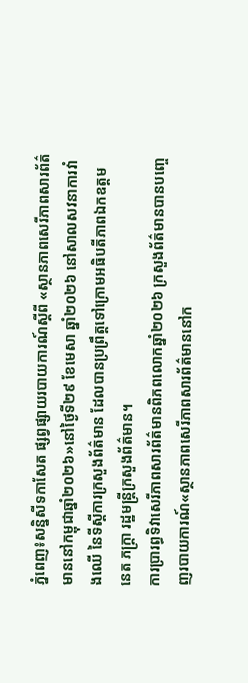ភ្នំពេញ៖សន្និសីទកាសែត ផ្សព្វផ្សាយរបាយការណ៍ស្ដីពី «ស្ថានភាពសេរីភាពសារព័ត៌មាននៅកម្ពុជាឆ្នាំ២០២៦»នៅថ្ងៃទី២៩ ខែមេសា ឆ្នាំ២០២៦ នៅសាលសវនាការវាំងឈើ នៃទីស្ដីការក្រសួងព័ត៌មាន ដែលបានប្រព្រឹត្តទៅក្រោមអធិបតីភាពឯកឧត្តម នេត ភក្រ្តា រដ្ឋមន្ត្រីក្រសួងព័ត៌មាន។
ការប្រារព្ធទិវាសេរីភាពសារព័ត៌មានពិភពលោកឆ្នាំ២០២៦ ក្រសួងព័ត៌មានបានបញ្ចេញរបាយការណ៍«ស្ថានភាពសេរីភាពសារព័ត៌មាននៅក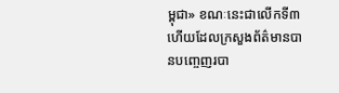ម្ពុជា» ខណៈនេះជាលើកទី៣ហើយដែលក្រសួងព័ត៌មានបានបញ្ចេញរបា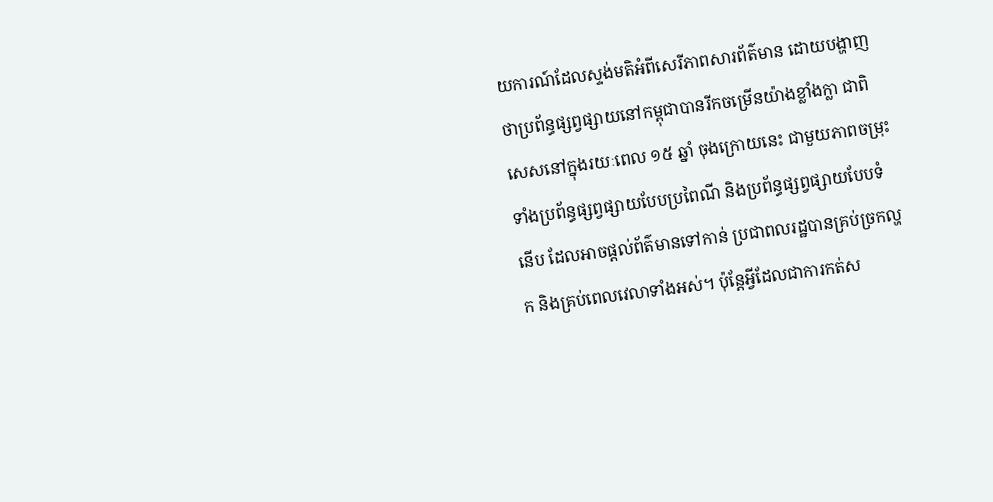យការណ៍ដែលស្ទង់មតិអំពីសេរីភាពសារព័ត៌មាន ដោយបង្ហាញថាប្រព័ន្ធផ្សព្វផ្សាយនៅកម្ពុជាបានរីកចម្រើនយ៉ាងខ្លាំងក្លា ជាពិសេសនៅក្នុងរយៈពេល ១៥ ឆ្នាំ ចុងក្រោយនេះ ជាមួយភាពចម្រុះទាំងប្រព័ន្ធផ្សព្វផ្សាយបែបប្រពៃណី និងប្រព័ន្ធផ្សព្វផ្សាយបែបទំនើប ដែលអាចផ្តល់ព័ត៌មានទៅកាន់ ប្រជាពលរដ្ឋបានគ្រប់ច្រកល្ហក និងគ្រប់ពេលវេលាទាំងអស់។ ប៉ុន្តែអ្វីដែលជាការកត់ស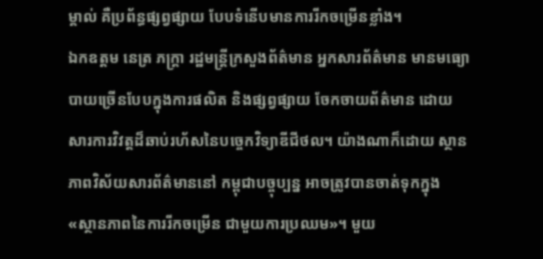ម្គាល់ គឺប្រព័ន្ធផ្សព្វផ្សាយ បែបទំនើបមានការរីកចម្រើនខ្លាំង។
ឯកឧត្តម នេត្រ ភក្ត្រា រដ្ឋមន្រ្តីក្រសួងព័ត៌មាន អ្នកសារព័ត៌មាន មានមធ្យោបាយច្រើនបែបក្នុងការផលិត និងផ្សព្វផ្សាយ ចែកចាយព័ត៌មាន ដោយសារការវិវត្តដ៏ឆាប់រហ័សនៃបច្ចេកវិទ្យាឌីជីថល។ យ៉ាងណាក៏ដោយ ស្ថានភាពវិស័យសារព័ត៌មាននៅ កម្ពុជាបច្ចុប្បន្ន អាចត្រូវបានចាត់ទុកក្នុង «ស្ថានភាពនៃការរីកចម្រើន ជាមួយការប្រឈម»។ មួយ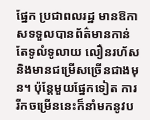ផ្នែក ប្រជាពលរដ្ឋ មានឱកាសទទួលបានព័ត៌មានកាន់តែទូលំទូលាយ លឿនរហ័ស និងមានជម្រើសច្រើនជាងមុន។ ប៉ុន្តែមួយផ្នែកទៀត ការរីកចម្រើននេះក៏នាំមកនូវប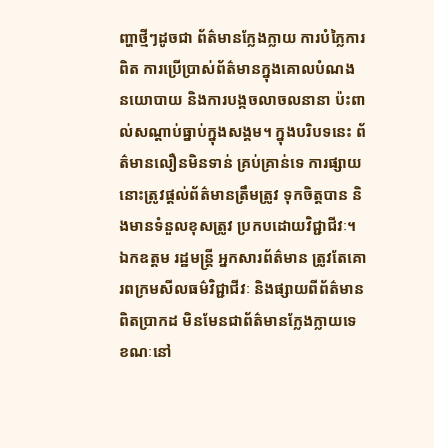ញ្ហាថ្មីៗដូចជា ព័ត៌មានក្លែងក្លាយ ការបំភ្លៃការពិត ការប្រើប្រាស់ព័ត៌មានក្នុងគោលបំណង នយោបាយ និងការបង្កចលាចលនានា ប៉ះពាល់សណ្តាប់ធ្នាប់ក្នុងសង្គម។ ក្នុងបរិបទនេះ ព័ត៌មានលឿនមិនទាន់ គ្រប់គ្រាន់ទេ ការផ្សាយនោះត្រូវផ្តល់ព័ត៌មានត្រឹមត្រូវ ទុកចិត្តបាន និងមានទំនួលខុសត្រូវ ប្រកបដោយវិជ្ជាជីវៈ។
ឯកឧត្តម រដ្ឋមន្ត្រី អ្នកសារព័ត៌មាន ត្រូវតែគោរពក្រមសីលធម៌វិជ្ជាជីវៈ និងផ្សាយពីព័ត៌មានពិតប្រាកដ មិនមែនជាព័ត៌មានក្លែងក្លាយទេ ខណៈនៅ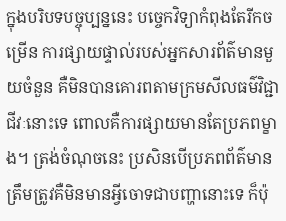ក្នុងបរិបទបច្ចុប្បន្ននេះ បច្ចេកវិទ្យាកំពុងតែរីកចម្រើន ការផ្សាយផ្ទាល់របស់អ្នកសារព័ត៌មានមួយចំនួន គឺមិនបានគោរពតាមក្រមសីលធម៌វិជ្ជាជីវៈនោះទេ ពោលគឺការផ្សាយមានតែប្រភពម្ខាង។ ត្រង់ចំណុចនេះ ប្រសិនបើប្រភពព័ត៌មាន ត្រឹមត្រូវគឺមិនមានអ្វីចោទជាបញ្ហានោះទេ ក៏ប៉ុ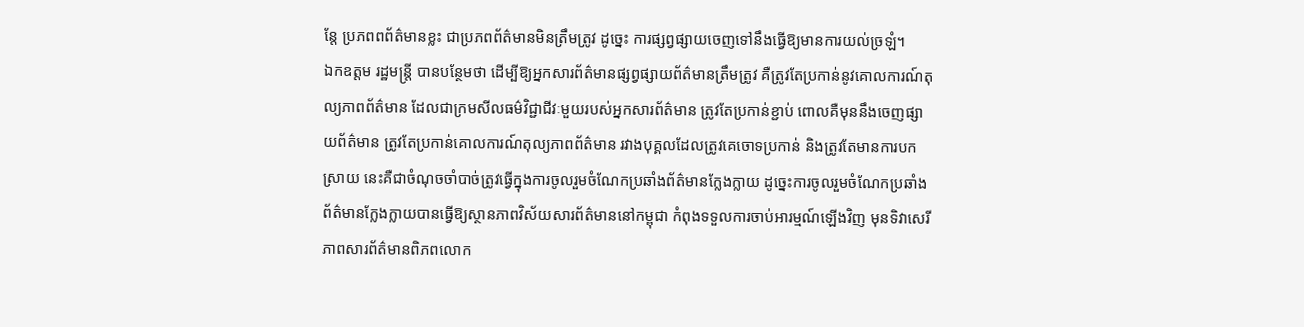ន្តែ ប្រភពពព័ត៌មានខ្លះ ជាប្រភពព័ត៌មានមិនត្រឹមត្រូវ ដូច្នេះ ការផ្សព្វផ្សាយចេញទៅនឹងធ្វើឱ្យមានការយល់ច្រឡំ។
ឯកឧត្តម រដ្ឋមន្ត្រី បានបន្ថែមថា ដើម្បីឱ្យអ្នកសារព័ត៌មានផ្សព្វផ្សាយព័ត៌មានត្រឹមត្រូវ គឺត្រូវតែប្រកាន់នូវគោលការណ៍តុល្យភាពព័ត៌មាន ដែលជាក្រមសីលធម៌វិជ្ជាជីវៈមួយរបស់អ្នកសារព័ត៌មាន ត្រូវតែប្រកាន់ខ្ជាប់ ពោលគឺមុននឹងចេញផ្សាយព័ត៌មាន ត្រូវតែប្រកាន់គោលការណ៍តុល្យភាពព័ត៌មាន រវាងបុគ្គលដែលត្រូវគេចោទប្រកាន់ និងត្រូវតែមានការបកស្រាយ នេះគឺជាចំណុចចាំបាច់ត្រូវធ្វើក្នុងការចូលរួមចំណែកប្រឆាំងព័ត៌មានក្លែងក្លាយ ដូច្នេះការចូលរួមចំណែកប្រឆាំងព័ត៌មានក្លែងក្លាយបានធ្វើឱ្យស្ថានភាពវិស័យសារព័ត៌មាននៅកម្ពុជា កំពុងទទួលការចាប់អារម្មណ៍ឡើងវិញ មុនទិវាសេរីភាពសារព័ត៌មានពិភពលោក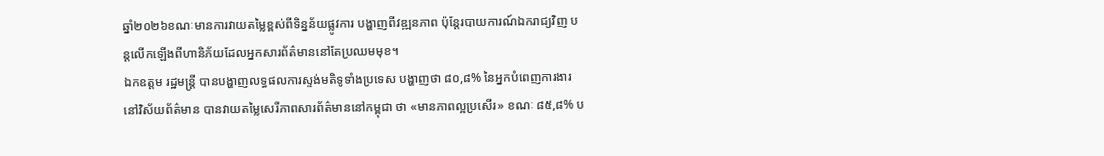ឆ្នាំ២០២៦ខណៈមានការវាយតម្លៃខ្ពស់ពីទិន្នន័យផ្លូវការ បង្ហាញពីវឌ្ឍនភាព ប៉ុន្តែរបាយការណ៍ឯករាជ្យវិញ បន្តលើកឡើងពីហានិភ័យដែលអ្នកសារព័ត៌មាននៅតែប្រឈមមុខ។
ឯកឧត្តម រដ្ឋមន្ត្រី បានបង្ហាញលទ្ធផលការស្ទង់មតិទូទាំងប្រទេស បង្ហាញថា ៨០,៨% នៃអ្នកបំពេញការងារនៅវិស័យព័ត៌មាន បានវាយតម្លៃសេរីភាពសារព័ត៌មាននៅកម្ពុជា ថា «មានភាពល្អប្រសើរ» ខណៈ ៨៥,៨% ប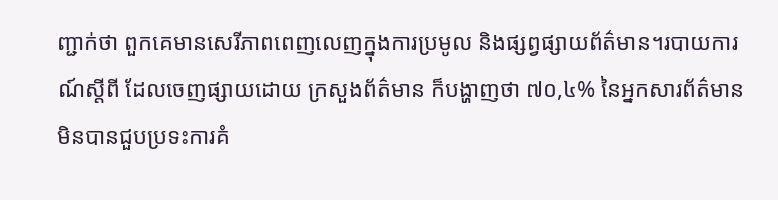ញ្ជាក់ថា ពួកគេមានសេរីភាពពេញលេញក្នុងការប្រមូល និងផ្សព្វផ្សាយព័ត៌មាន។របាយការណ៍ស្តីពី ដែលចេញផ្សាយដោយ ក្រសួងព័ត៌មាន ក៏បង្ហាញថា ៧០,៤% នៃអ្នកសារព័ត៌មាន មិនបានជួបប្រទះការគំ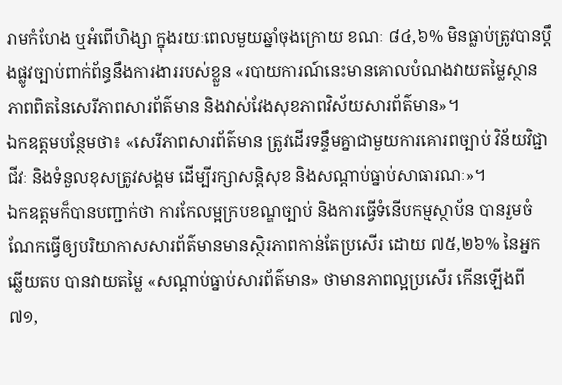រាមកំហែង ឬអំពើហិង្សា ក្នុងរយៈពេលមួយឆ្នាំចុងក្រោយ ខណៈ ៨៤,៦% មិនធ្លាប់ត្រូវបានប្ដឹងផ្លូវច្បាប់ពាក់ព័ន្ធនឹងការងាររបស់ខ្លួន «របាយការណ៍នេះមានគោលបំណងវាយតម្លៃស្ថានភាពពិតនៃសេរីភាពសារព័ត៌មាន និងវាស់វែងសុខភាពវិស័យសារព័ត៌មាន»។
ឯកឧត្តមបន្ថែមថា៖ «សេរីភាពសារព័ត៌មាន ត្រូវដើរទន្ទឹមគ្នាជាមួយការគោរពច្បាប់ វិន័យវិជ្ជាជីវៈ និងទំនួលខុសត្រូវសង្គម ដើម្បីរក្សាសន្តិសុខ និងសណ្តាប់ធ្នាប់សាធារណៈ»។
ឯកឧត្តមក៏បានបញ្ជាក់ថា ការកែលម្អក្របខណ្ឌច្បាប់ និងការធ្វើទំនើបកម្មស្ថាប័ន បានរួមចំណែកធ្វើឲ្យបរិយាកាសសារព័ត៌មានមានស្ថិរភាពកាន់តែប្រសើរ ដោយ ៧៥,២៦% នៃអ្នកឆ្លើយតប បានវាយតម្លៃ «សណ្តាប់ធ្នាប់សារព័ត៌មាន» ថាមានភាពល្អប្រសើរ កើនឡើងពី ៧១,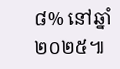៨% នៅឆ្នាំ២០២៥៕